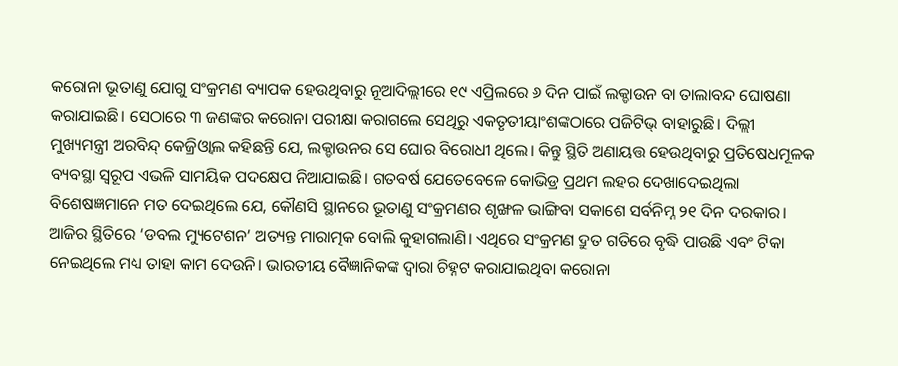କରୋନା ଭୂତାଣୁ ଯୋଗୁ ସଂକ୍ରମଣ ବ୍ୟାପକ ହେଉଥିବାରୁ ନୂଆଦିଲ୍ଲୀରେ ୧୯ ଏପ୍ରିଲରେ ୬ ଦିନ ପାଇଁ ଲକ୍ଡାଉନ ବା ତାଲାବନ୍ଦ ଘୋଷଣା କରାଯାଇଛି। ସେଠାରେ ୩ ଜଣଙ୍କର କରୋନା ପରୀକ୍ଷା କରାଗଲେ ସେଥିରୁ ଏକତୃତୀୟାଂଶଙ୍କଠାରେ ପଜିଟିଭ୍ ବାହାରୁଛି। ଦିଲ୍ଲୀ ମୁଖ୍ୟମନ୍ତ୍ରୀ ଅରବିନ୍ଦ୍ କେଜ୍ରିଓ୍ବାଲ କହିଛନ୍ତି ଯେ, ଲକ୍ଡାଉନର ସେ ଘୋର ବିରୋଧୀ ଥିଲେ। କିନ୍ତୁ ସ୍ଥିତି ଅଣାୟତ୍ତ ହେଉଥିବାରୁ ପ୍ରତିଷେଧମୂଳକ ବ୍ୟବସ୍ଥା ସ୍ବରୂପ ଏଭଳି ସାମୟିକ ପଦକ୍ଷେପ ନିଆଯାଇଛି। ଗତବର୍ଷ ଯେତେବେଳେ କୋଭିଡ୍ର ପ୍ରଥମ ଲହର ଦେଖାଦେଇଥିଲା ବିଶେଷଜ୍ଞମାନେ ମତ ଦେଇଥିଲେ ଯେ, କୌଣସି ସ୍ଥାନରେ ଭୂତାଣୁ ସଂକ୍ରମଣର ଶୃଙ୍ଖଳ ଭାଙ୍ଗିବା ସକାଶେ ସର୍ବନିମ୍ନ ୨୧ ଦିନ ଦରକାର। ଆଜିର ସ୍ଥିତିରେ ‘ଡବଲ ମ୍ୟୁଟେଶନ’ ଅତ୍ୟନ୍ତ ମାରାତ୍ମକ ବୋଲି କୁହାଗଲାଣି। ଏଥିରେ ସଂକ୍ରମଣ ଦ୍ରୁତ ଗତିରେ ବୃଦ୍ଧି ପାଉଛି ଏବଂ ଟିକା ନେଇଥିଲେ ମଧ୍ୟ ତାହା କାମ ଦେଉନି। ଭାରତୀୟ ବୈଜ୍ଞାନିକଙ୍କ ଦ୍ୱାରା ଚିହ୍ନଟ କରାଯାଇଥିବା କରୋନା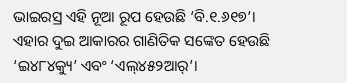ଭାଇରସ୍ର ଏହି ନୂଆ ରୂପ ହେଉଛି ‘ବି.୧.୬୧୭’। ଏହାର ଦୁଇ ଆକାରର ଗାଣିତିକ ସଙ୍କେତ ହେଉଛି ‘ଇ୪୮୪କ୍ୟୁ’ ଏବଂ ‘ଏଲ୍୪୫୨ଆର୍’।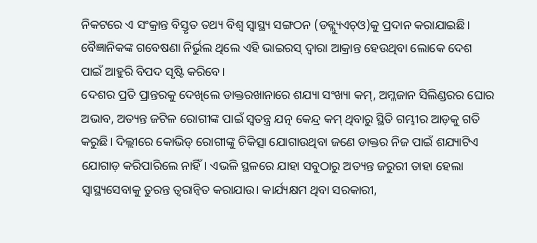ନିକଟରେ ଏ ସଂକ୍ରାନ୍ତ ବିସ୍ତୃତ ତଥ୍ୟ ବିଶ୍ୱ ସ୍ବାସ୍ଥ୍ୟ ସଙ୍ଗଠନ (ଡବ୍ଲ୍ୟୁଏଚ୍ଓ)କୁ ପ୍ରଦାନ କରାଯାଇଛି। ବୈଜ୍ଞାନିକଙ୍କ ଗବେଷଣା ନିର୍ଭୁଲ ଥିଲେ ଏହି ଭାଇରସ୍ ଦ୍ୱାରା ଆକ୍ରାନ୍ତ ହେଉଥିବା ଲୋକେ ଦେଶ ପାଇଁ ଆହୁରି ବିପଦ ସୃଷ୍ଟି କରିବେ।
ଦେଶର ପ୍ରତି ପ୍ରାନ୍ତରକୁ ଦେଖିଲେ ଡାକ୍ତରଖାନାରେ ଶଯ୍ୟା ସଂଖ୍ୟା କମ୍, ଅମ୍ଳଜାନ ସିଲିଣ୍ଡରର ଘୋର ଅଭାବ, ଅତ୍ୟନ୍ତ ଜଟିଳ ରୋଗୀଙ୍କ ପାଇଁ ସ୍ବତନ୍ତ୍ର ଯତ୍ନ କେନ୍ଦ୍ର କମ୍ ଥିବାରୁ ସ୍ଥିତି ଗମ୍ଭୀର ଆଡ଼କୁ ଗତି କରୁଛି। ଦିଲ୍ଲୀରେ କୋଭିଡ୍ ରୋଗୀଙ୍କୁ ଚିକିତ୍ସା ଯୋଗାଉଥିବା ଜଣେ ଡାକ୍ତର ନିଜ ପାଇଁ ଶଯ୍ୟାଟିଏ ଯୋଗାଡ଼ କରିପାରିଲେ ନାହିଁ। ଏଭଳି ସ୍ଥଳରେ ଯାହା ସବୁଠାରୁ ଅତ୍ୟନ୍ତ ଜରୁରୀ ତାହା ହେଲା ସ୍ବାସ୍ଥ୍ୟସେବାକୁ ତୁରନ୍ତ ତ୍ୱରାନ୍ବିତ କରାଯାଉ। କାର୍ଯ୍ୟକ୍ଷମ ଥିବା ସରକାରୀ,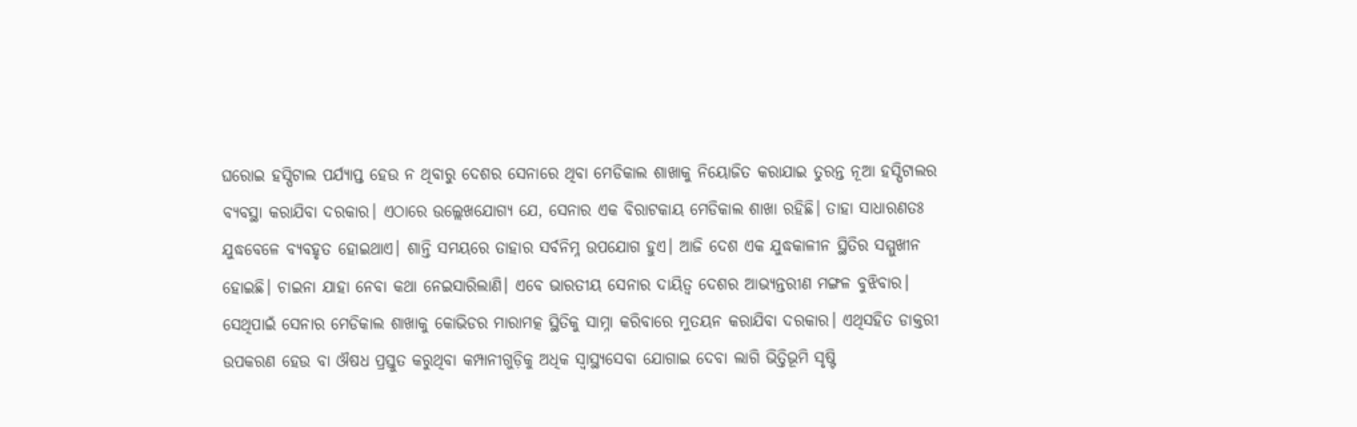ଘରୋଇ ହସ୍ପିଟାଲ ପର୍ଯ୍ୟାପ୍ତ ହେଉ ନ ଥିବାରୁ ଦେଶର ସେନାରେ ଥିବା ମେଡିକାଲ ଶାଖାକୁ ନିୟୋଜିତ କରାଯାଇ ତୁରନ୍ତ ନୂଆ ହସ୍ପିଟାଲର ବ୍ୟବସ୍ଥା କରାଯିବା ଦରକାର। ଏଠାରେ ଉଲ୍ଲେଖଯୋଗ୍ୟ ଯେ, ସେନାର ଏକ ବିରାଟକାୟ ମେଡିକାଲ ଶାଖା ରହିଛି। ତାହା ସାଧାରଣତଃ ଯୁଦ୍ଧବେଳେ ବ୍ୟବହୃତ ହୋଇଥାଏ। ଶାନ୍ତି ସମୟରେ ତାହାର ସର୍ବନିମ୍ନ ଉପଯୋଗ ହୁଏ। ଆଜି ଦେଶ ଏକ ଯୁଦ୍ଧକାଳୀନ ସ୍ଥିତିର ସମ୍ମୁଖୀନ ହୋଇଛି। ଚାଇନା ଯାହା ନେବା କଥା ନେଇସାରିଲାଣି। ଏବେ ଭାରତୀୟ ସେନାର ଦାୟିତ୍ୱ ଦେଶର ଆଭ୍ୟନ୍ତରୀଣ ମଙ୍ଗଳ ବୁଝିବାର। ସେଥିପାଇଁ ସେନାର ମେଡିକାଲ ଶାଖାକୁ କୋଭିଡର ମାରାମତ୍କ ସ୍ଥିତିକୁ ସାମ୍ନା କରିବାରେ ମୁତୟନ କରାଯିବା ଦରକାର। ଏଥିସହିତ ଡାକ୍ତରୀ ଉପକରଣ ହେଉ ବା ଔଷଧ ପ୍ରସ୍ତୁତ କରୁଥିବା କମ୍ପାନୀଗୁଡ଼ିକୁ ଅଧିକ ସ୍ବାସ୍ଥ୍ୟସେବା ଯୋଗାଇ ଦେବା ଲାଗି ଭିତ୍ତିଭୂମି ସୃଷ୍ଟି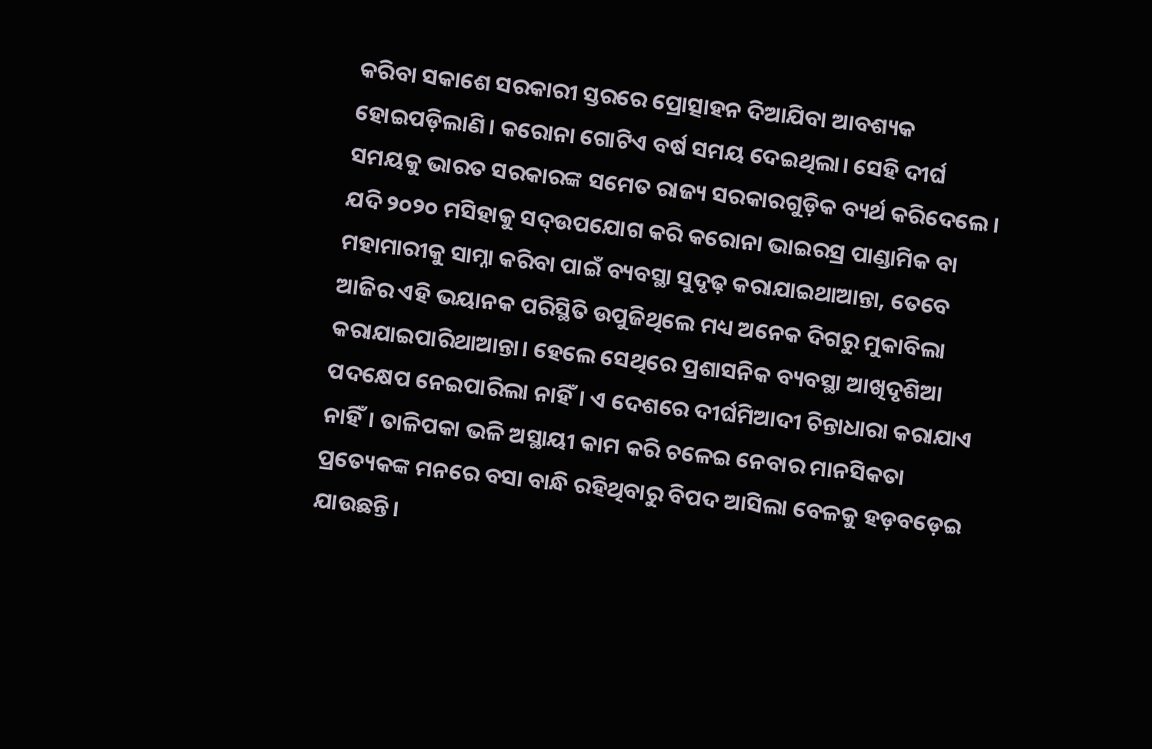କରିବା ସକାଶେ ସରକାରୀ ସ୍ତରରେ ପ୍ରୋତ୍ସାହନ ଦିଆଯିବା ଆବଶ୍ୟକ ହୋଇପଡ଼ିଲାଣି। କରୋନା ଗୋଟିଏ ବର୍ଷ ସମୟ ଦେଇଥିଲା। ସେହି ଦୀର୍ଘ ସମୟକୁ ଭାରତ ସରକାରଙ୍କ ସମେତ ରାଜ୍ୟ ସରକାରଗୁଡ଼ିକ ବ୍ୟର୍ଥ କରିଦେଲେ। ଯଦି ୨୦୨୦ ମସିହାକୁ ସଦ୍ଉପଯୋଗ କରି କରୋନା ଭାଇରସ୍ର ପାଣ୍ଡାମିକ ବା ମହାମାରୀକୁ ସାମ୍ନା କରିବା ପାଇଁ ବ୍ୟବସ୍ଥା ସୁଦୃଢ଼ କରାଯାଇଥାଆନ୍ତା, ତେବେ ଆଜିର ଏହି ଭୟାନକ ପରିସ୍ଥିତି ଉପୁଜିଥିଲେ ମଧ୍ୟ ଅନେକ ଦିଗରୁ ମୁକାବିଲା କରାଯାଇପାରିଥାଆନ୍ତା। ହେଲେ ସେଥିରେ ପ୍ରଶାସନିକ ବ୍ୟବସ୍ଥା ଆଖିଦୃଶିଆ ପଦକ୍ଷେପ ନେଇପାରିଲା ନାହିଁ। ଏ ଦେଶରେ ଦୀର୍ଘମିଆଦୀ ଚିନ୍ତାଧାରା କରାଯାଏ ନାହିଁ। ତାଳିପକା ଭଳି ଅସ୍ଥାୟୀ କାମ କରି ଚଳେଇ ନେବାର ମାନସିକତା ପ୍ରତ୍ୟେକଙ୍କ ମନରେ ବସା ବାନ୍ଧି ରହିଥିବାରୁ ବିପଦ ଆସିଲା ବେଳକୁ ହଡ଼ବଡ଼େଇ ଯାଉଛନ୍ତି।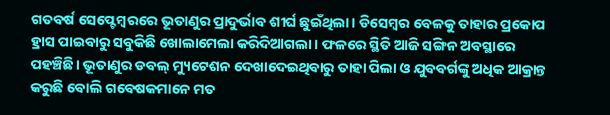ଗତବର୍ଷ ସେପ୍ଟେମ୍ବରରେ ଭୂତାଣୁର ପ୍ରାଦୁର୍ଭାବ ଶୀର୍ଘ ଛୁଇଁଥିଲା। ଡିସେମ୍ବର ବେଳକୁ ତାହାର ପ୍ରକୋପ ହ୍ରାସ ପାଇବାରୁ ସବୁକିଛି ଖୋଲାମେଲା କରିଦିଆଗଲା। ଫଳରେ ସ୍ଥିତି ଆଜି ସଙ୍ଗିନ ଅବସ୍ଥାରେ ପହଞ୍ଚିଛି। ଭୂତାଣୁର ଡବଲ୍ ମ୍ୟୁଟେଶନ ଦେଖାଦେଇଥିବାରୁ ତାହା ପିଲା ଓ ଯୁବବର୍ଗଙ୍କୁ ଅଧିକ ଆକ୍ରାନ୍ତ କରୁଛି ବୋଲି ଗବେଷକମାନେ ମତ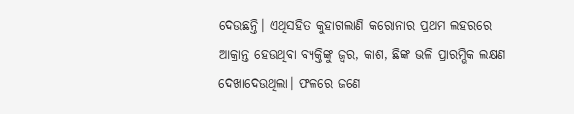ଦେଉଛନ୍ତି। ଏଥିସହିତ କୁହାଗଲାଣି କରୋନାର ପ୍ରଥମ ଲହରରେ ଆକ୍ରାନ୍ତ ହେଉଥିବା ବ୍ୟକ୍ତିଙ୍କୁ ଜ୍ୱର, କାଶ, ଛିଙ୍କ ଭଳି ପ୍ରାରମ୍ଭିକ ଲକ୍ଷଣ ଦେଖାଦେଉଥିଲା। ଫଳରେ ଜଣେ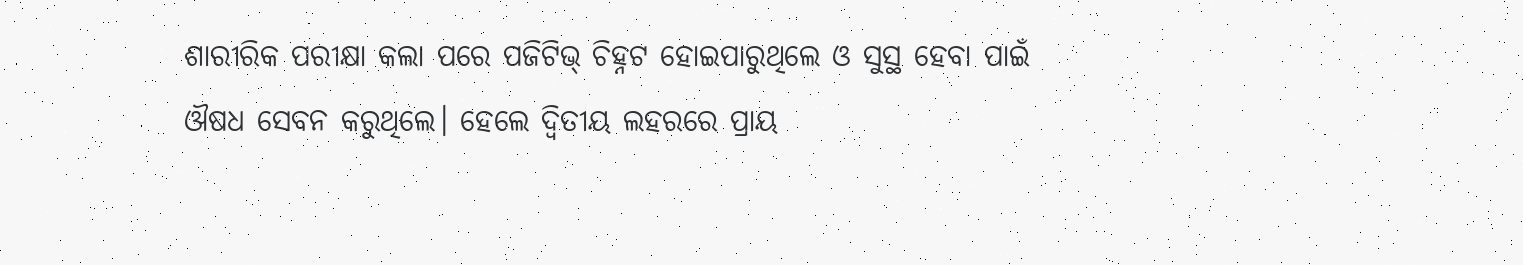ଶାରୀରିକ ପରୀକ୍ଷା କଲା ପରେ ପଜିଟିଭ୍ ଚିହ୍ନଟ ହୋଇପାରୁଥିଲେ ଓ ସୁସ୍ଥ ହେବା ପାଇଁ ଔଷଧ ସେବନ କରୁଥିଲେ। ହେଲେ ଦ୍ୱିତୀୟ ଲହରରେ ପ୍ରାୟ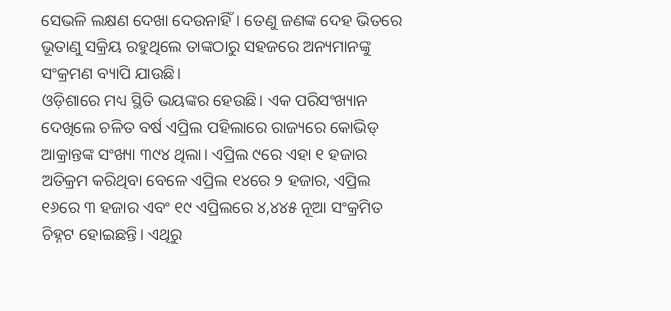ସେଭଳି ଲକ୍ଷଣ ଦେଖା ଦେଉନାହିଁ। ତେଣୁ ଜଣଙ୍କ ଦେହ ଭିତରେ ଭୂତାଣୁ ସକ୍ରିୟ ରହୁଥିଲେ ତାଙ୍କଠାରୁ ସହଜରେ ଅନ୍ୟମାନଙ୍କୁ ସଂକ୍ରମଣ ବ୍ୟାପି ଯାଉଛି।
ଓଡ଼ିଶାରେ ମଧ୍ୟ ସ୍ଥିତି ଭୟଙ୍କର ହେଉଛି। ଏକ ପରିସଂଖ୍ୟାନ ଦେଖିଲେ ଚଳିତ ବର୍ଷ ଏପ୍ରିଲ ପହିଲାରେ ରାଜ୍ୟରେ କୋଭିଡ୍ ଆକ୍ରାନ୍ତଙ୍କ ସଂଖ୍ୟା ୩୯୪ ଥିଲା। ଏପ୍ରିଲ ୯ରେ ଏହା ୧ ହଜାର ଅତିକ୍ରମ କରିଥିବା ବେଳେ ଏପ୍ରିଲ ୧୪ରେ ୨ ହଜାର, ଏପ୍ରିଲ ୧୬ରେ ୩ ହଜାର ଏବଂ ୧୯ ଏପ୍ରିଲରେ ୪,୪୪୫ ନୂଆ ସଂକ୍ରମିତ ଚିହ୍ନଟ ହୋଇଛନ୍ତି। ଏଥିରୁ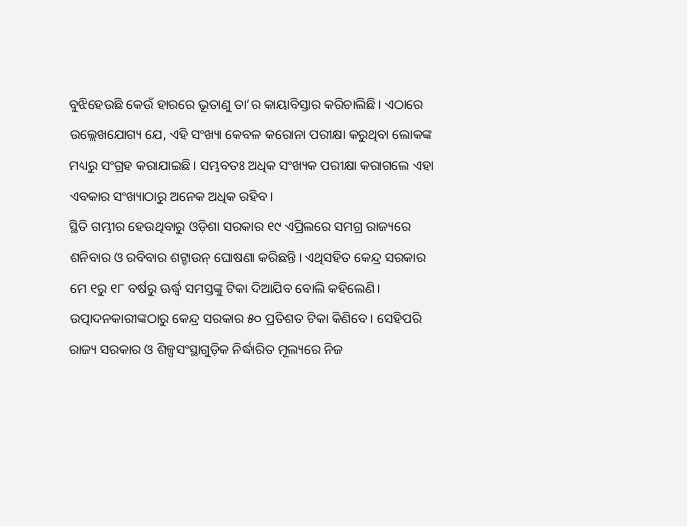ବୁଝିହେଉଛି କେଉଁ ହାରରେ ଭୂତାଣୁ ତା’ର କାୟାବିସ୍ତାର କରିଚାଲିଛି। ଏଠାରେ ଉଲ୍ଲେଖଯୋଗ୍ୟ ଯେ, ଏହି ସଂଖ୍ୟା କେବଳ କରୋନା ପରୀକ୍ଷା କରୁଥିବା ଲୋକଙ୍କ ମଧ୍ୟରୁ ସଂଗ୍ରହ କରାଯାଇଛି। ସମ୍ଭବତଃ ଅଧିକ ସଂଖ୍ୟକ ପରୀକ୍ଷା କରାଗଲେ ଏହା ଏବକାର ସଂଖ୍ୟାଠାରୁ ଅନେକ ଅଧିକ ରହିବ।
ସ୍ଥିତି ଗମ୍ଭୀର ହେଉଥିବାରୁ ଓଡ଼ିଶା ସରକାର ୧୯ ଏପ୍ରିଲରେ ସମଗ୍ର ରାଜ୍ୟରେ ଶନିବାର ଓ ରବିବାର ଶଟ୍ଡାଉନ୍ ଘୋଷଣା କରିଛନ୍ତି। ଏଥିସହିତ କେନ୍ଦ୍ର ସରକାର ମେ ୧ରୁ ୧୮ ବର୍ଷରୁ ଊର୍ଦ୍ଧ୍ୱ ସମସ୍ତଙ୍କୁ ଟିକା ଦିଆଯିବ ବୋଲି କହିଲେଣି। ଉତ୍ପାଦନକାରୀଙ୍କଠାରୁ କେନ୍ଦ୍ର ସରକାର ୫୦ ପ୍ରତିଶତ ଟିକା କିଣିବେ। ସେହିପରି ରାଜ୍ୟ ସରକାର ଓ ଶିଳ୍ପସଂସ୍ଥାଗୁଡ଼ିକ ନିର୍ଦ୍ଧାରିତ ମୂଲ୍ୟରେ ନିଜ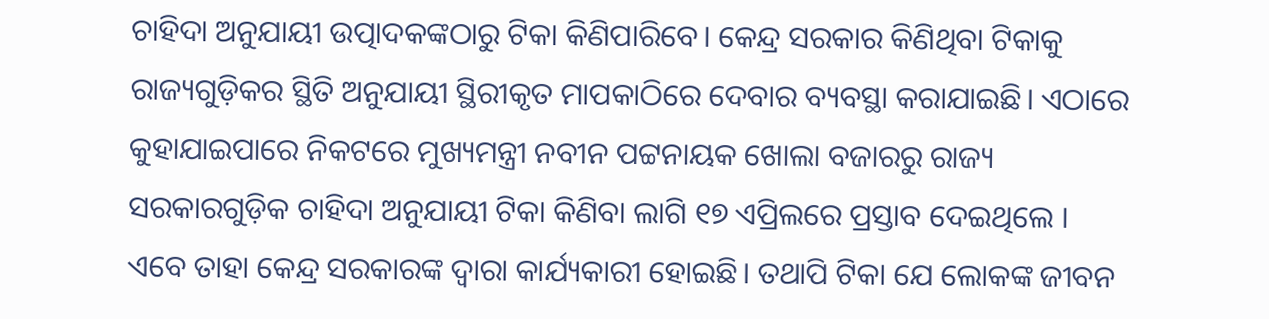ଚାହିଦା ଅନୁଯାୟୀ ଉତ୍ପାଦକଙ୍କଠାରୁ ଟିକା କିଣିପାରିବେ। କେନ୍ଦ୍ର ସରକାର କିଣିଥିବା ଟିକାକୁ ରାଜ୍ୟଗୁଡ଼ିକର ସ୍ଥିତି ଅନୁଯାୟୀ ସ୍ଥିରୀକୃତ ମାପକାଠିରେ ଦେବାର ବ୍ୟବସ୍ଥା କରାଯାଇଛି। ଏଠାରେ କୁହାଯାଇପାରେ ନିକଟରେ ମୁଖ୍ୟମନ୍ତ୍ରୀ ନବୀନ ପଟ୍ଟନାୟକ ଖୋଲା ବଜାରରୁ ରାଜ୍ୟ ସରକାରଗୁଡ଼ିକ ଚାହିଦା ଅନୁଯାୟୀ ଟିକା କିଣିବା ଲାଗି ୧୭ ଏପ୍ରିଲରେ ପ୍ରସ୍ତାବ ଦେଇଥିଲେ । ଏବେ ତାହା କେନ୍ଦ୍ର ସରକାରଙ୍କ ଦ୍ୱାରା କାର୍ଯ୍ୟକାରୀ ହୋଇଛି। ତଥାପି ଟିକା ଯେ ଲୋକଙ୍କ ଜୀବନ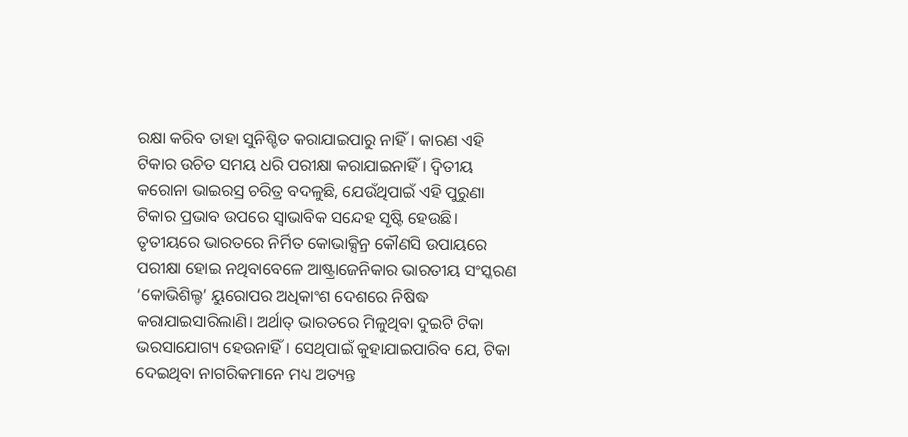ରକ୍ଷା କରିବ ତାହା ସୁନିଶ୍ଚିତ କରାଯାଇପାରୁ ନାହିଁ। କାରଣ ଏହି ଟିକାର ଉଚିତ ସମୟ ଧରି ପରୀକ୍ଷା କରାଯାଇନାହିଁ। ଦ୍ୱିତୀୟ କରୋନା ଭାଇରସ୍ର ଚରିତ୍ର ବଦଳୁଛି, ଯେଉଁଥିପାଇଁ ଏହି ପୁରୁଣା ଟିକାର ପ୍ରଭାବ ଉପରେ ସ୍ବାଭାବିକ ସନ୍ଦେହ ସୃଷ୍ଟି ହେଉଛି। ତୃତୀୟରେ ଭାରତରେ ନିର୍ମିତ କୋଭାକ୍ସିନ୍ର କୌଣସି ଉପାୟରେ ପରୀକ୍ଷା ହୋଇ ନଥିବାବେଳେ ଆଷ୍ଟ୍ରାଜେନିକାର ଭାରତୀୟ ସଂସ୍କରଣ ‘କୋଭିଶିଲ୍ଡ’ ୟୁରୋପର ଅଧିକାଂଶ ଦେଶରେ ନିଷିଦ୍ଧ କରାଯାଇସାରିଲାଣି। ଅର୍ଥାତ୍ ଭାରତରେ ମିଳୁଥିବା ଦୁଇଟି ଟିକା ଭରସାଯୋଗ୍ୟ ହେଉନାହିଁ। ସେଥିପାଇଁ କୁହାଯାଇପାରିବ ଯେ, ଟିକା ଦେଇଥିବା ନାଗରିକମାନେ ମଧ୍ୟ ଅତ୍ୟନ୍ତ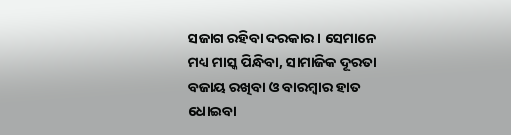ସଜାଗ ରହିବା ଦରକାର। ସେମାନେ ମଧ୍ୟ ମାସ୍କ ପିନ୍ଧିବା, ସାମାଜିକ ଦୂରତା ବଜାୟ ରଖିବା ଓ ବାରମ୍ବାର ହାତ ଧୋଇବା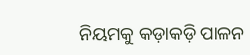ନିୟମକୁ କଡ଼ାକଡ଼ି ପାଳନ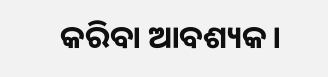କରିବା ଆବଶ୍ୟକ।